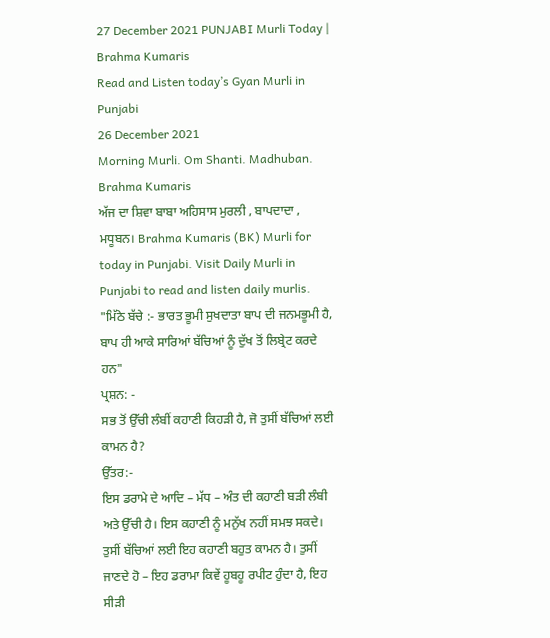27 December 2021 PUNJABI Murli Today | Brahma Kumaris
Read and Listen today’s Gyan Murli in Punjabi
26 December 2021
Morning Murli. Om Shanti. Madhuban.
Brahma Kumaris
ਅੱਜ ਦਾ ਸ਼ਿਵਾ ਬਾਬਾ ਅਹਿਸਾਸ ਮੁਰਲੀ , ਬਾਪਦਾਦਾ , ਮਧੂਬਨ। Brahma Kumaris (BK) Murli for today in Punjabi. Visit Daily Murli in Punjabi to read and listen daily murlis.
"ਮਿੱਠੇ ਬੱਚੇ :- ਭਾਰਤ ਭੂਮੀ ਸੁਖਦਾਤਾ ਬਾਪ ਦੀ ਜਨਮਭੂਮੀ ਹੈ, ਬਾਪ ਹੀ ਆਕੇ ਸਾਰਿਆਂ ਬੱਚਿਆਂ ਨੂੰ ਦੁੱਖ ਤੋਂ ਲਿਬ੍ਰੇਟ ਕਰਦੇ ਹਨ"
ਪ੍ਰਸ਼ਨ: -
ਸਭ ਤੋਂ ਉੱਚੀ ਲੰਬੀਂ ਕਹਾਣੀ ਕਿਹੜੀ ਹੈ, ਜੋ ਤੁਸੀਂ ਬੱਚਿਆਂ ਲਈ ਕਾਮਨ ਹੈ?
ਉੱਤਰ:-
ਇਸ ਡਰਾਮੇ ਦੇ ਆਦਿ – ਮੱਧ – ਅੰਤ ਦੀ ਕਹਾਣੀ ਬੜੀ ਲੰਬੀ ਅਤੇ ਉੱਚੀ ਹੈ। ਇਸ ਕਹਾਣੀ ਨੂੰ ਮਨੁੱਖ ਨਹੀਂ ਸਮਝ ਸਕਦੇ। ਤੁਸੀਂ ਬੱਚਿਆਂ ਲਈ ਇਹ ਕਹਾਣੀ ਬਹੁਤ ਕਾਮਨ ਹੈ। ਤੁਸੀਂ ਜਾਣਦੇ ਹੋ – ਇਹ ਡਰਾਮਾ ਕਿਵੇਂ ਹੂਬਹੂ ਰਪੀਟ ਹੁੰਦਾ ਹੈ, ਇਹ ਸੀੜੀ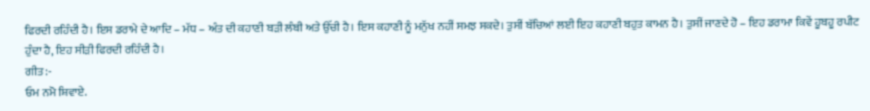ਫਿਰਦੀ ਰਹਿੰਦੀ ਹੈ। ਇਸ ਡਰਾਮੇ ਦੇ ਆਦਿ – ਮੱਧ – ਅੰਤ ਦੀ ਕਹਾਣੀ ਬੜੀ ਲੰਬੀ ਅਤੇ ਉੱਚੀ ਹੈ। ਇਸ ਕਹਾਣੀ ਨੂੰ ਮਨੁੱਖ ਨਹੀਂ ਸਮਝ ਸਕਦੇ। ਤੁਸੀਂ ਬੱਚਿਆਂ ਲਈ ਇਹ ਕਹਾਣੀ ਬਹੁਤ ਕਾਮਨ ਹੈ। ਤੁਸੀਂ ਜਾਣਦੇ ਹੋ – ਇਹ ਡਰਾਮਾ ਕਿਵੇਂ ਹੂਬਹੂ ਰਪੀਟ ਹੁੰਦਾ ਹੈ, ਇਹ ਸੀੜੀ ਫਿਰਦੀ ਰਹਿੰਦੀ ਹੈ।
ਗੀਤ:-
ਓਮ ਨਮੋ ਸ਼ਿਵਾਏ.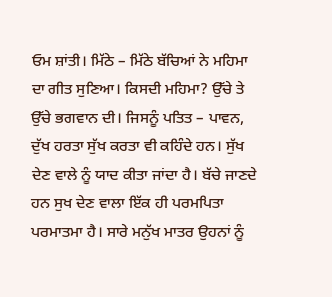ਓਮ ਸ਼ਾਂਤੀ। ਮਿੱਠੇ – ਮਿੱਠੇ ਬੱਚਿਆਂ ਨੇ ਮਹਿਮਾ ਦਾ ਗੀਤ ਸੁਣਿਆ। ਕਿਸਦੀ ਮਹਿਮਾ? ਉੱਚੇ ਤੇ ਉੱਚੇ ਭਗਵਾਨ ਦੀ। ਜਿਸਨੂੰ ਪਤਿਤ – ਪਾਵਨ, ਦੁੱਖ ਹਰਤਾ ਸੁੱਖ ਕਰਤਾ ਵੀ ਕਹਿੰਦੇ ਹਨ। ਸੁੱਖ ਦੇਣ ਵਾਲੇ ਨੂੰ ਯਾਦ ਕੀਤਾ ਜਾਂਦਾ ਹੈ। ਬੱਚੇ ਜਾਣਦੇ ਹਨ ਸੁਖ ਦੇਣ ਵਾਲਾ ਇੱਕ ਹੀ ਪਰਮਪਿਤਾ ਪਰਮਾਤਮਾ ਹੈ। ਸਾਰੇ ਮਨੁੱਖ ਮਾਤਰ ਉਹਨਾਂ ਨੂੰ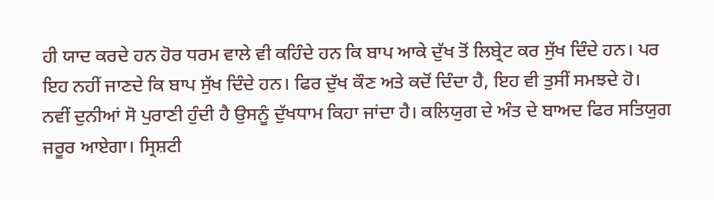ਹੀ ਯਾਦ ਕਰਦੇ ਹਨ ਹੋਰ ਧਰਮ ਵਾਲੇ ਵੀ ਕਹਿੰਦੇ ਹਨ ਕਿ ਬਾਪ ਆਕੇ ਦੁੱਖ ਤੋਂ ਲਿਬ੍ਰੇਟ ਕਰ ਸੁੱਖ ਦਿੰਦੇ ਹਨ। ਪਰ ਇਹ ਨਹੀਂ ਜਾਣਦੇ ਕਿ ਬਾਪ ਸੁੱਖ ਦਿੰਦੇ ਹਨ। ਫਿਰ ਦੁੱਖ ਕੌਣ ਅਤੇ ਕਦੋਂ ਦਿੰਦਾ ਹੈ, ਇਹ ਵੀ ਤੁਸੀਂ ਸਮਝਦੇ ਹੋ। ਨਵੀਂ ਦੁਨੀਆਂ ਸੋ ਪੁਰਾਣੀ ਹੁੰਦੀ ਹੈ ਉਸਨੂੰ ਦੁੱਖਧਾਮ ਕਿਹਾ ਜਾਂਦਾ ਹੈ। ਕਲਿਯੁਗ ਦੇ ਅੰਤ ਦੇ ਬਾਅਦ ਫਿਰ ਸਤਿਯੁਗ ਜਰੂਰ ਆਏਗਾ। ਸ੍ਰਿਸ਼ਟੀ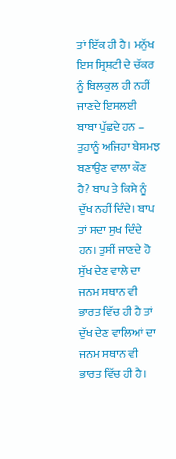ਤਾਂ ਇੱਕ ਹੀ ਹੈ। ਮਨੁੱਖ ਇਸ ਸ੍ਰਿਸ਼ਟੀ ਦੇ ਚੱਕਰ ਨੂੰ ਬਿਲਕੁਲ ਹੀ ਨਹੀਂ ਜਾਣਦੇ ਇਸਲਈ ਬਾਬਾ ਪੁੱਛਦੇ ਹਨ – ਤੁਹਾਨੂੰ ਅਜਿਹਾ ਬੇਸਮਝ ਬਣਾਉਣ ਵਾਲਾ ਕੌਣ ਹੈ? ਬਾਪ ਤੇ ਕਿਸੇ ਨੂੰ ਦੁੱਖ ਨਹੀਂ ਦਿੰਦੇ। ਬਾਪ ਤਾਂ ਸਦਾ ਸੁਖ ਦਿੰਦੇ ਹਨ। ਤੁਸੀਂ ਜਾਣਦੇ ਹੋ ਸੁੱਖ ਦੇਣ ਵਾਲੇ ਦਾ ਜਨਮ ਸਥਾਨ ਵੀ ਭਾਰਤ ਵਿੱਚ ਹੀ ਹੈ ਤਾਂ ਦੁੱਖ ਦੇਣ ਵਾਲਿਆਂ ਦਾ ਜਨਮ ਸਥਾਨ ਵੀ ਭਾਰਤ ਵਿੱਚ ਹੀ ਹੈ।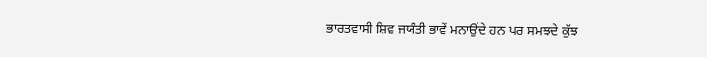ਭਾਰਤਵਾਸੀ ਸ਼ਿਵ ਜਯੰਤੀ ਭਾਵੇਂ ਮਨਾਉਂਦੇ ਹਨ ਪਰ ਸਮਝਦੇ ਕੁੱਝ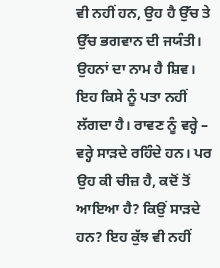ਵੀ ਨਹੀਂ ਹਨ, ਉਹ ਹੈ ਉੱਚ ਤੇ ਉੱਚ ਭਗਵਾਨ ਦੀ ਜਯੰਤੀ। ਉਹਨਾਂ ਦਾ ਨਾਮ ਹੈ ਸ਼ਿਵ। ਇਹ ਕਿਸੇ ਨੂੰ ਪਤਾ ਨਹੀਂ ਲੱਗਦਾ ਹੈ। ਰਾਵਣ ਨੂੰ ਵਰ੍ਹੇ – ਵਰ੍ਹੇ ਸਾੜਦੇ ਰਹਿੰਦੇ ਹਨ। ਪਰ ਉਹ ਕੀ ਚੀਜ਼ ਹੈ, ਕਦੋਂ ਤੋਂ ਆਇਆ ਹੈ? ਕਿਉਂ ਸਾੜਦੇ ਹਨ? ਇਹ ਕੁੱਝ ਵੀ ਨਹੀਂ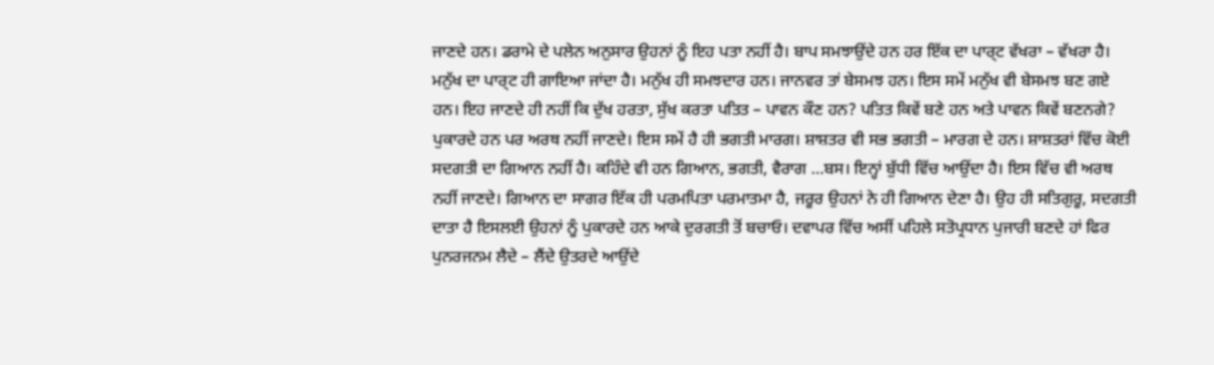ਜਾਣਦੇ ਹਨ। ਡਰਾਮੇ ਦੇ ਪਲੇਨ ਅਨੁਸਾਰ ਉਹਨਾਂ ਨੂੰ ਇਹ ਪਤਾ ਨਹੀਂ ਹੈ। ਬਾਪ ਸਮਝਾਉਂਦੇ ਹਨ ਹਰ ਇੱਕ ਦਾ ਪਾਰ੍ਟ ਵੱਖਰਾ – ਵੱਖਰਾ ਹੈ। ਮਨੁੱਖ ਦਾ ਪਾਰ੍ਟ ਹੀ ਗਾਇਆ ਜਾਂਦਾ ਹੈ। ਮਨੁੱਖ ਹੀ ਸਮਝਦਾਰ ਹਨ। ਜਾਨਵਰ ਤਾਂ ਬੇਸਮਝ ਹਨ। ਇਸ ਸਮੇਂ ਮਨੁੱਖ ਵੀ ਬੇਸਮਝ ਬਣ ਗਏ ਹਨ। ਇਹ ਜਾਣਦੇ ਹੀ ਨਹੀਂ ਕਿ ਦੁੱਖ ਹਰਤਾ, ਸੁੱਖ ਕਰਤਾ ਪਤਿਤ – ਪਾਵਨ ਕੌਣ ਹਨ? ਪਤਿਤ ਕਿਵੇਂ ਬਣੇ ਹਨ ਅਤੇ ਪਾਵਨ ਕਿਵੇਂ ਬਣਨਗੇ? ਪੁਕਾਰਦੇ ਹਨ ਪਰ ਅਰਥ ਨਹੀਂ ਜਾਣਦੇ। ਇਸ ਸਮੇਂ ਹੈ ਹੀ ਭਗਤੀ ਮਾਰਗ। ਸ਼ਾਸ਼ਤਰ ਵੀ ਸਭ ਭਗਤੀ – ਮਾਰਗ ਦੇ ਹਨ। ਸ਼ਾਸ਼ਤਰਾਂ ਵਿੱਚ ਕੋਈ ਸਦਗਤੀ ਦਾ ਗਿਆਨ ਨਹੀਂ ਹੈ। ਕਹਿੰਦੇ ਵੀ ਹਨ ਗਿਆਨ, ਭਗਤੀ, ਵੈਰਾਗ …ਬਸ। ਇਨ੍ਹਾਂ ਬੁੱਧੀ ਵਿੱਚ ਆਉਂਦਾ ਹੈ। ਇਸ ਵਿੱਚ ਵੀ ਅਰਥ ਨਹੀਂ ਜਾਣਦੇ। ਗਿਆਨ ਦਾ ਸਾਗਰ ਇੱਕ ਹੀ ਪਰਮਪਿਤਾ ਪਰਮਾਤਮਾ ਹੈ, ਜਰੂਰ ਉਹਨਾਂ ਨੇ ਹੀ ਗਿਆਨ ਦੇਣਾ ਹੈ। ਉਹ ਹੀ ਸਤਿਗੁਰੂ, ਸਦਗਤੀ ਦਾਤਾ ਹੈ ਇਸਲਈ ਉਹਨਾਂ ਨੂੰ ਪੁਕਾਰਦੇ ਹਨ ਆਕੇ ਦੁਰਗਤੀ ਤੋਂ ਬਚਾਓ। ਦਵਾਪਰ ਵਿੱਚ ਅਸੀਂ ਪਹਿਲੇ ਸਤੋਪ੍ਰਧਾਨ ਪੁਜਾਰੀ ਬਣਦੇ ਹਾਂ ਫਿਰ ਪੁਨਰਜਨਮ ਲੈਦੇ – ਲੈਂਦੇ ਉਤਰਦੇ ਆਉਂਦੇ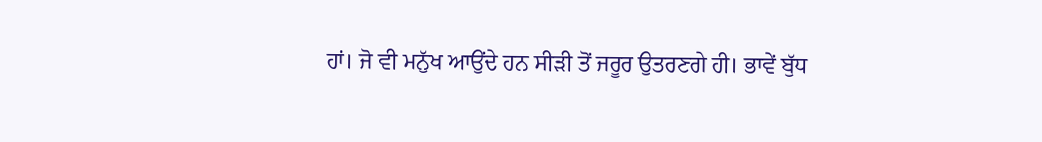ਹਾਂ। ਜੋ ਵੀ ਮਨੁੱਖ ਆਉਂਦੇ ਹਨ ਸੀੜੀ ਤੋਂ ਜਰੂਰ ਉਤਰਣਗੇ ਹੀ। ਭਾਵੇਂ ਬੁੱਧ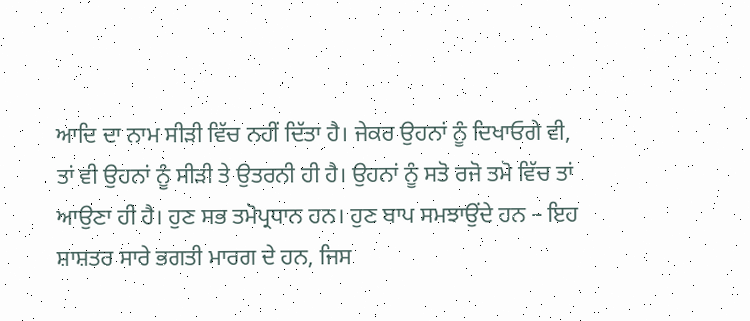ਆਦਿ ਦਾ ਨਾਮ ਸੀੜੀ ਵਿੱਚ ਨਹੀਂ ਦਿੱਤਾ ਹੈ। ਜੇਕਰ ਉਹਨਾਂ ਨੂੰ ਦਿਖਾਓਗੇ ਵੀ, ਤਾਂ ਵੀ ਉਹਨਾਂ ਨੂੰ ਸੀੜੀ ਤੇ ਉਤਰਨੀ ਹੀ ਹੈ। ਉਹਨਾਂ ਨੂੰ ਸਤੋ ਰਜੋ ਤਮੋ ਵਿੱਚ ਤਾਂ ਆਉਣਾ ਹੀ ਹੈ। ਹੁਣ ਸਭ ਤਮੋਪ੍ਰਧਾਨ ਹਨ। ਹੁਣ ਬਾਪ ਸਮਝਾਉਂਦੇ ਹਨ – ਇਹ ਸ਼ਾਸ਼ਤਰ ਸਾਰੇ ਭਗਤੀ ਮਾਰਗ ਦੇ ਹਨ, ਜਿਸ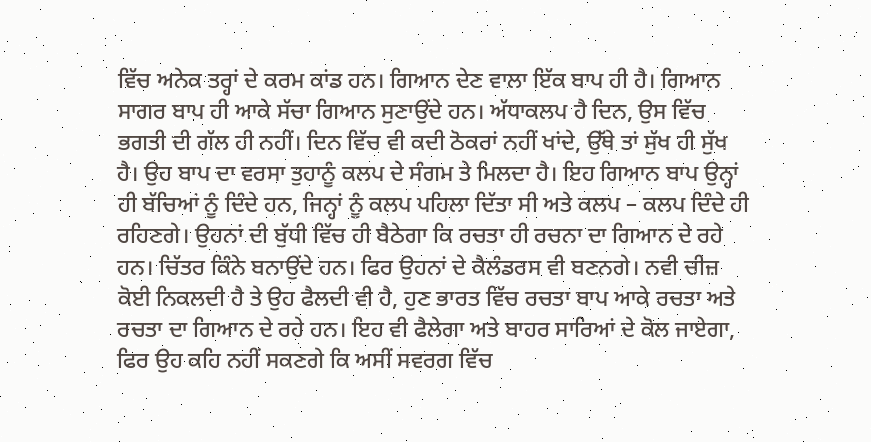ਵਿੱਚ ਅਨੇਕ ਤਰ੍ਹਾਂ ਦੇ ਕਰਮ ਕਾਂਡ ਹਨ। ਗਿਆਨ ਦੇਣ ਵਾਲਾ ਇੱਕ ਬਾਪ ਹੀ ਹੈ। ਗਿਆਨ ਸਾਗਰ ਬਾਪ ਹੀ ਆਕੇ ਸੱਚਾ ਗਿਆਨ ਸੁਣਾਉਂਦੇ ਹਨ। ਅੱਧਾਕਲਪ ਹੈ ਦਿਨ, ਉਸ ਵਿੱਚ ਭਗਤੀ ਦੀ ਗੱਲ ਹੀ ਨਹੀਂ। ਦਿਨ ਵਿੱਚ ਵੀ ਕਦੀ ਠੋਕਰਾਂ ਨਹੀਂ ਖਾਂਦੇ, ਉੱਥੇ ਤਾਂ ਸੁੱਖ ਹੀ ਸੁੱਖ ਹੈ। ਉਹ ਬਾਪ ਦਾ ਵਰਸਾ ਤੁਹਾਨੂੰ ਕਲਪ ਦੇ ਸੰਗਮ ਤੇ ਮਿਲਦਾ ਹੈ। ਇਹ ਗਿਆਨ ਬਾਪ ਉਨ੍ਹਾਂ ਹੀ ਬੱਚਿਆਂ ਨੂੰ ਦਿੰਦੇ ਹਨ, ਜਿਨ੍ਹਾਂ ਨੂੰ ਕਲਪ ਪਹਿਲਾ ਦਿੱਤਾ ਸੀ ਅਤੇ ਕਲਪ – ਕਲਪ ਦਿੰਦੇ ਹੀ ਰਹਿਣਗੇ। ਉਹਨਾਂ ਦੀ ਬੁੱਧੀ ਵਿੱਚ ਹੀ ਬੈਠੇਗਾ ਕਿ ਰਚਤਾ ਹੀ ਰਚਨਾ ਦਾ ਗਿਆਨ ਦੇ ਰਹੇ ਹਨ। ਚਿੱਤਰ ਕਿੰਨੇ ਬਨਾਉਂਦੇ ਹਨ। ਫਿਰ ਉਹਨਾਂ ਦੇ ਕੈਲੰਡਰਸ ਵੀ ਬਣਨਗੇ। ਨਵੀ ਚੀਜ਼ ਕੋਈ ਨਿਕਲਦੀ ਹੈ ਤੇ ਉਹ ਫੈਲਦੀ ਵੀ ਹੈ, ਹੁਣ ਭਾਰਤ ਵਿੱਚ ਰਚਤਾ ਬਾਪ ਆਕੇ ਰਚਤਾ ਅਤੇ ਰਚਤਾ ਦਾ ਗਿਆਨ ਦੇ ਰਹੇ ਹਨ। ਇਹ ਵੀ ਫੈਲੇਗਾ ਅਤੇ ਬਾਹਰ ਸਾਰਿਆਂ ਦੇ ਕੋਲ ਜਾਏਗਾ, ਫਿਰ ਉਹ ਕਹਿ ਨਹੀਂ ਸਕਣਗੇ ਕਿ ਅਸੀਂ ਸਵਰਗ ਵਿੱਚ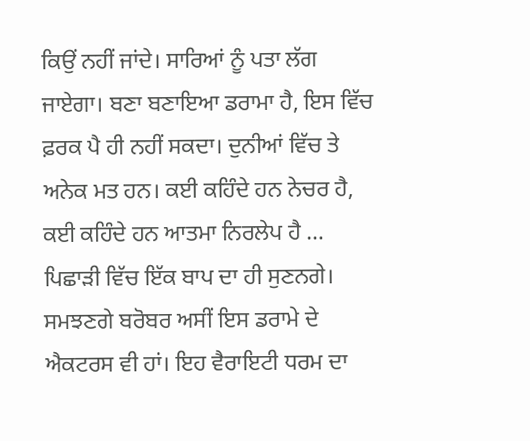ਕਿਉਂ ਨਹੀਂ ਜਾਂਦੇ। ਸਾਰਿਆਂ ਨੂੰ ਪਤਾ ਲੱਗ ਜਾਏਗਾ। ਬਣਾ ਬਣਾਇਆ ਡਰਾਮਾ ਹੈ, ਇਸ ਵਿੱਚ ਫ਼ਰਕ ਪੈ ਹੀ ਨਹੀਂ ਸਕਦਾ। ਦੁਨੀਆਂ ਵਿੱਚ ਤੇ ਅਨੇਕ ਮਤ ਹਨ। ਕਈ ਕਹਿੰਦੇ ਹਨ ਨੇਚਰ ਹੈ, ਕਈ ਕਹਿੰਦੇ ਹਨ ਆਤਮਾ ਨਿਰਲੇਪ ਹੈ … ਪਿਛਾੜੀ ਵਿੱਚ ਇੱਕ ਬਾਪ ਦਾ ਹੀ ਸੁਣਨਗੇ। ਸਮਝਣਗੇ ਬਰੋਬਰ ਅਸੀਂ ਇਸ ਡਰਾਮੇ ਦੇ ਐਕਟਰਸ ਵੀ ਹਾਂ। ਇਹ ਵੈਰਾਇਟੀ ਧਰਮ ਦਾ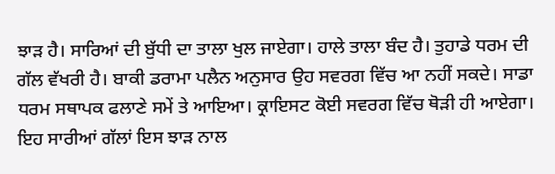ਝਾੜ ਹੈ। ਸਾਰਿਆਂ ਦੀ ਬੁੱਧੀ ਦਾ ਤਾਲਾ ਖੁਲ ਜਾਏਗਾ। ਹਾਲੇ ਤਾਲਾ ਬੰਦ ਹੈ। ਤੁਹਾਡੇ ਧਰਮ ਦੀ ਗੱਲ ਵੱਖਰੀ ਹੈ। ਬਾਕੀ ਡਰਾਮਾ ਪਲੈਨ ਅਨੁਸਾਰ ਉਹ ਸਵਰਗ ਵਿੱਚ ਆ ਨਹੀਂ ਸਕਦੇ। ਸਾਡਾ ਧਰਮ ਸਥਾਪਕ ਫਲਾਣੇ ਸਮੇਂ ਤੇ ਆਇਆ। ਕ੍ਰਾਇਸਟ ਕੋਈ ਸਵਰਗ ਵਿੱਚ ਥੋੜੀ ਹੀ ਆਏਗਾ। ਇਹ ਸਾਰੀਆਂ ਗੱਲਾਂ ਇਸ ਝਾੜ ਨਾਲ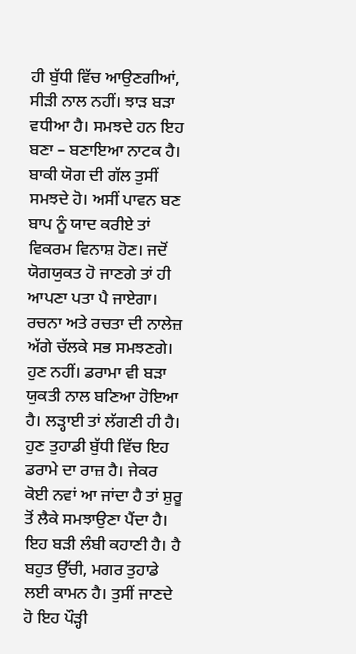ਹੀ ਬੁੱਧੀ ਵਿੱਚ ਆਉਣਗੀਆਂ, ਸੀੜੀ ਨਾਲ ਨਹੀਂ। ਝਾੜ ਬੜਾ ਵਧੀਆ ਹੈ। ਸਮਝਦੇ ਹਨ ਇਹ ਬਣਾ – ਬਣਾਇਆ ਨਾਟਕ ਹੈ। ਬਾਕੀ ਯੋਗ ਦੀ ਗੱਲ ਤੁਸੀਂ ਸਮਝਦੇ ਹੋ। ਅਸੀਂ ਪਾਵਨ ਬਣ ਬਾਪ ਨੂੰ ਯਾਦ ਕਰੀਏ ਤਾਂ ਵਿਕਰਮ ਵਿਨਾਸ਼ ਹੋਣ। ਜਦੋਂ ਯੋਗਯੁਕਤ ਹੋ ਜਾਣਗੇ ਤਾਂ ਹੀ ਆਪਣਾ ਪਤਾ ਪੈ ਜਾਏਗਾ। ਰਚਨਾ ਅਤੇ ਰਚਤਾ ਦੀ ਨਾਲੇਜ਼ ਅੱਗੇ ਚੱਲਕੇ ਸਭ ਸਮਝਣਗੇ। ਹੁਣ ਨਹੀਂ। ਡਰਾਮਾ ਵੀ ਬੜਾ ਯੁਕਤੀ ਨਾਲ ਬਣਿਆ ਹੋਇਆ ਹੈ। ਲੜ੍ਹਾਈ ਤਾਂ ਲੱਗਣੀ ਹੀ ਹੈ। ਹੁਣ ਤੁਹਾਡੀ ਬੁੱਧੀ ਵਿੱਚ ਇਹ ਡਰਾਮੇ ਦਾ ਰਾਜ਼ ਹੈ। ਜੇਕਰ ਕੋਈ ਨਵਾਂ ਆ ਜਾਂਦਾ ਹੈ ਤਾਂ ਸ਼ੁਰੂ ਤੋਂ ਲੈਕੇ ਸਮਝਾਉਣਾ ਪੈਂਦਾ ਹੈ। ਇਹ ਬੜੀ ਲੰਬੀ ਕਹਾਣੀ ਹੈ। ਹੈ ਬਹੁਤ ਉੱਚੀ, ਮਗਰ ਤੁਹਾਡੇ ਲਈ ਕਾਮਨ ਹੈ। ਤੁਸੀਂ ਜਾਣਦੇ ਹੋ ਇਹ ਪੌੜ੍ਹੀ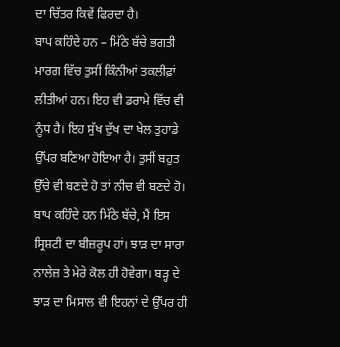ਦਾ ਚਿੱਤਰ ਕਿਵੇਂ ਫਿਰਦਾ ਹੈ।
ਬਾਪ ਕਹਿੰਦੇ ਹਨ – ਮਿੱਠੇ ਬੱਚੇ ਭਗਤੀ ਮਾਰਗ ਵਿੱਚ ਤੁਸੀਂ ਕਿੰਨੀਆਂ ਤਕਲੀਫ਼ਾਂ ਲੀਤੀਆਂ ਹਨ। ਇਹ ਵੀ ਡਰਾਮੇ ਵਿੱਚ ਵੀ ਨੂੰਧ ਹੈ। ਇਹ ਸੁੱਖ ਦੁੱਖ ਦਾ ਖੇਲ ਤੁਹਾਡੇ ਉੱਪਰ ਬਣਿਆ ਹੋਇਆ ਹੈ। ਤੁਸੀਂ ਬਹੁਤ ਉੱਚੇ ਵੀ ਬਣਦੇ ਹੋ ਤਾਂ ਨੀਚ ਵੀ ਬਣਦੇ ਹੋ। ਬਾਪ ਕਹਿੰਦੇ ਹਨ ਮਿੱਠੇ ਬੱਚੇ, ਮੈਂ ਇਸ ਸ੍ਰਿਸ਼ਟੀ ਦਾ ਬੀਜ਼ਰੂਪ ਹਾਂ। ਝਾੜ ਦਾ ਸਾਰਾ ਨਾਲੇਜ਼ ਤੇ ਮੇਰੇ ਕੋਲ ਹੀ ਹੋਵੇਗਾ। ਬੜ੍ਹ ਦੇ ਝਾੜ ਦਾ ਮਿਸਾਲ ਵੀ ਇਹਨਾਂ ਦੇ ਉੱਪਰ ਹੀ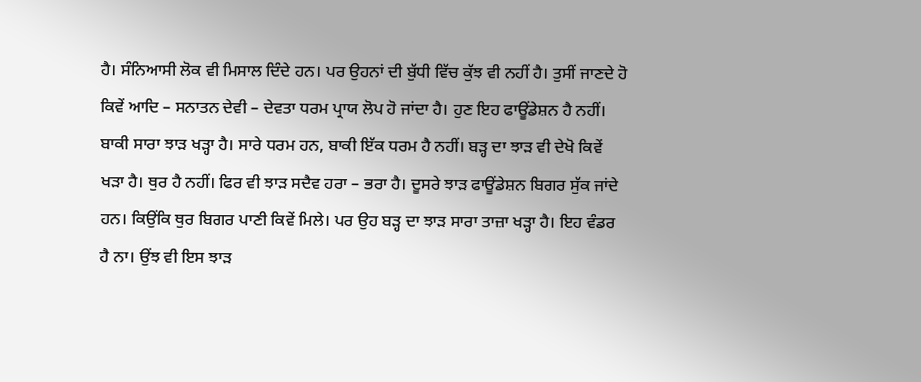ਹੈ। ਸੰਨਿਆਸੀ ਲੋਕ ਵੀ ਮਿਸਾਲ ਦਿੰਦੇ ਹਨ। ਪਰ ਉਹਨਾਂ ਦੀ ਬੁੱਧੀ ਵਿੱਚ ਕੁੱਝ ਵੀ ਨਹੀਂ ਹੈ। ਤੁਸੀਂ ਜਾਣਦੇ ਹੋ ਕਿਵੇਂ ਆਦਿ – ਸਨਾਤਨ ਦੇਵੀ – ਦੇਵਤਾ ਧਰਮ ਪ੍ਰਾਯ ਲੋਪ ਹੋ ਜਾਂਦਾ ਹੈ। ਹੁਣ ਇਹ ਫਾਊਂਡੇਸ਼ਨ ਹੈ ਨਹੀਂ। ਬਾਕੀ ਸਾਰਾ ਝਾੜ ਖੜ੍ਹਾ ਹੈ। ਸਾਰੇ ਧਰਮ ਹਨ, ਬਾਕੀ ਇੱਕ ਧਰਮ ਹੈ ਨਹੀਂ। ਬੜ੍ਹ ਦਾ ਝਾੜ ਵੀ ਦੇਖੋ ਕਿਵੇਂ ਖੜਾ ਹੈ। ਥੁਰ ਹੈ ਨਹੀਂ। ਫਿਰ ਵੀ ਝਾੜ ਸਦੈਵ ਹਰਾ – ਭਰਾ ਹੈ। ਦੂਸਰੇ ਝਾੜ ਫਾਊਂਡੇਸ਼ਨ ਬਿਗਰ ਸੁੱਕ ਜਾਂਦੇ ਹਨ। ਕਿਉਂਕਿ ਥੁਰ ਬਿਗਰ ਪਾਣੀ ਕਿਵੇਂ ਮਿਲੇ। ਪਰ ਉਹ ਬੜ੍ਹ ਦਾ ਝਾੜ ਸਾਰਾ ਤਾਜ਼ਾ ਖੜ੍ਹਾ ਹੈ। ਇਹ ਵੰਡਰ ਹੈ ਨਾ। ਉਂਝ ਵੀ ਇਸ ਝਾੜ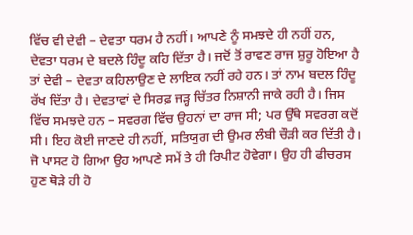ਵਿੱਚ ਵੀ ਦੇਵੀ – ਦੇਵਤਾ ਧਰਮ ਹੈ ਨਹੀਂ। ਆਪਣੇ ਨੂੰ ਸਮਝਦੇ ਹੀ ਨਹੀਂ ਹਨ, ਦੇਵਤਾ ਧਰਮ ਦੇ ਬਦਲੇ ਹਿੰਦੂ ਕਹਿ ਦਿੱਤਾ ਹੈ। ਜਦੋਂ ਤੋਂ ਰਾਵਣ ਰਾਜ ਸ਼ੁਰੂ ਹੋਇਆ ਹੈ ਤਾਂ ਦੇਵੀ – ਦੇਵਤਾ ਕਹਿਲਾਉਣ ਦੇ ਲਾਇਕ ਨਹੀਂ ਰਹੇ ਹਨ। ਤਾਂ ਨਾਮ ਬਦਲ ਹਿੰਦੂ ਰੱਖ ਦਿੱਤਾ ਹੈ। ਦੇਵਤਾਵਾਂ ਦੇ ਸਿਰਫ਼ ਜੜ੍ਹ ਚਿੱਤਰ ਨਿਸ਼ਾਨੀ ਜਾਕੇ ਰਹੀ ਹੈ। ਜਿਸ ਵਿੱਚ ਸਮਝਦੇ ਹਨ – ਸਵਰਗ ਵਿੱਚ ਉਹਨਾਂ ਦਾ ਰਾਜ ਸੀ; ਪਰ ਉੱਥੇ ਸਵਰਗ ਕਦੋਂ ਸੀ। ਇਹ ਕੋਈ ਜਾਣਦੇ ਹੀ ਨਹੀਂ, ਸਤਿਯੁਗ ਦੀ ਉਮਰ ਲੰਬੀ ਚੌੜੀ ਕਰ ਦਿੱਤੀ ਹੈ। ਜੋ ਪਾਸਟ ਹੋ ਗਿਆ ਉਹ ਆਪਣੇ ਸਮੇਂ ਤੇ ਹੀ ਰਿਪੀਟ ਹੋਵੇਗਾ। ਉਹ ਹੀ ਫੀਚਰਸ ਹੁਣ ਥੋੜੇ ਹੀ ਹੋ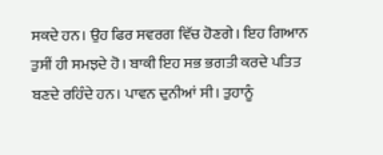ਸਕਦੇ ਹਨ। ਉਹ ਫਿਰ ਸਵਰਗ ਵਿੱਚ ਹੋਣਗੇ। ਇਹ ਗਿਆਨ ਤੁਸੀਂ ਹੀ ਸਮਝਦੇ ਹੋ। ਬਾਕੀ ਇਹ ਸਭ ਭਗਤੀ ਕਰਦੇ ਪਤਿਤ ਬਣਦੇ ਰਹਿੰਦੇ ਹਨ। ਪਾਵਨ ਦੁਨੀਆਂ ਸੀ। ਤੁਹਾਨੂੰ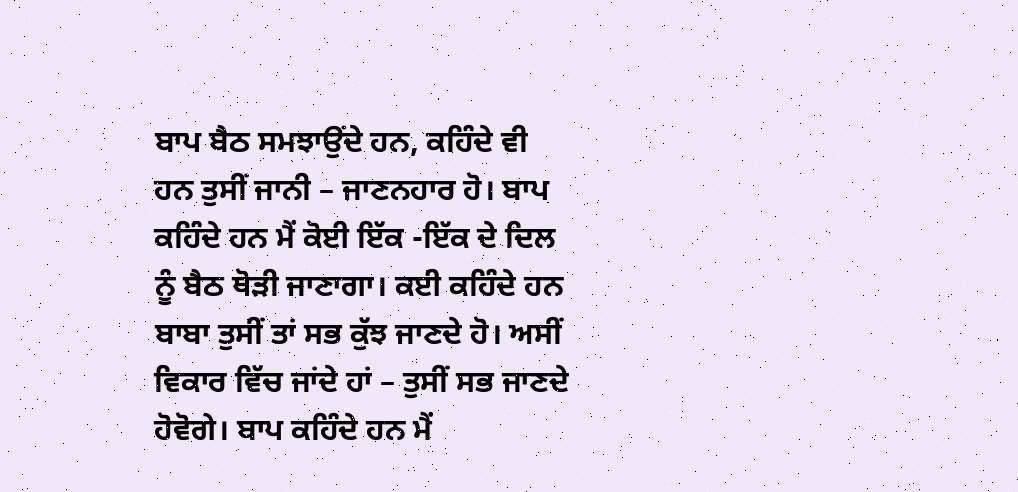ਬਾਪ ਬੈਠ ਸਮਝਾਉਂਦੇ ਹਨ, ਕਹਿੰਦੇ ਵੀ ਹਨ ਤੁਸੀਂ ਜਾਨੀ – ਜਾਣਨਹਾਰ ਹੋ। ਬਾਪ ਕਹਿੰਦੇ ਹਨ ਮੈਂ ਕੋਈ ਇੱਕ -ਇੱਕ ਦੇ ਦਿਲ ਨੂੰ ਬੈਠ ਥੋੜੀ ਜਾਣਾਗਾ। ਕਈ ਕਹਿੰਦੇ ਹਨ ਬਾਬਾ ਤੁਸੀਂ ਤਾਂ ਸਭ ਕੁੱਝ ਜਾਣਦੇ ਹੋ। ਅਸੀਂ ਵਿਕਾਰ ਵਿੱਚ ਜਾਂਦੇ ਹਾਂ – ਤੁਸੀਂ ਸਭ ਜਾਣਦੇ ਹੋਵੋਗੇ। ਬਾਪ ਕਹਿੰਦੇ ਹਨ ਮੈਂ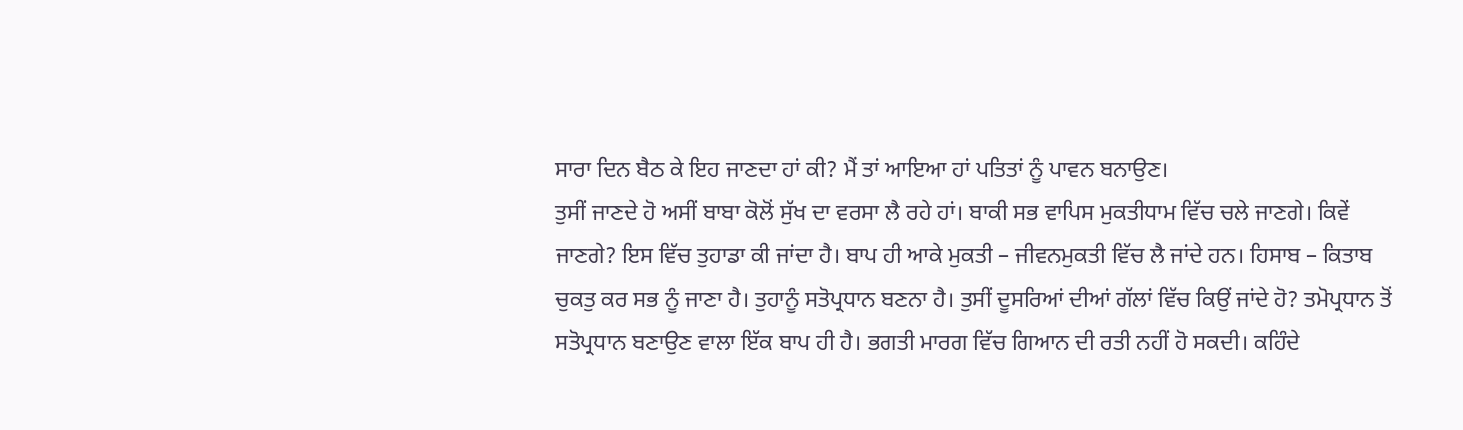ਸਾਰਾ ਦਿਨ ਬੈਠ ਕੇ ਇਹ ਜਾਣਦਾ ਹਾਂ ਕੀ? ਮੈਂ ਤਾਂ ਆਇਆ ਹਾਂ ਪਤਿਤਾਂ ਨੂੰ ਪਾਵਨ ਬਨਾਉਣ।
ਤੁਸੀਂ ਜਾਣਦੇ ਹੋ ਅਸੀਂ ਬਾਬਾ ਕੋਲੋਂ ਸੁੱਖ ਦਾ ਵਰਸਾ ਲੈ ਰਹੇ ਹਾਂ। ਬਾਕੀ ਸਭ ਵਾਪਿਸ ਮੁਕਤੀਧਾਮ ਵਿੱਚ ਚਲੇ ਜਾਣਗੇ। ਕਿਵੇਂ ਜਾਣਗੇ? ਇਸ ਵਿੱਚ ਤੁਹਾਡਾ ਕੀ ਜਾਂਦਾ ਹੈ। ਬਾਪ ਹੀ ਆਕੇ ਮੁਕਤੀ – ਜੀਵਨਮੁਕਤੀ ਵਿੱਚ ਲੈ ਜਾਂਦੇ ਹਨ। ਹਿਸਾਬ – ਕਿਤਾਬ ਚੁਕਤੁ ਕਰ ਸਭ ਨੂੰ ਜਾਣਾ ਹੈ। ਤੁਹਾਨੂੰ ਸਤੋਪ੍ਰਧਾਨ ਬਣਨਾ ਹੈ। ਤੁਸੀਂ ਦੂਸਰਿਆਂ ਦੀਆਂ ਗੱਲਾਂ ਵਿੱਚ ਕਿਉਂ ਜਾਂਦੇ ਹੋ? ਤਮੋਪ੍ਰਧਾਨ ਤੋਂ ਸਤੋਪ੍ਰਧਾਨ ਬਣਾਉਣ ਵਾਲਾ ਇੱਕ ਬਾਪ ਹੀ ਹੈ। ਭਗਤੀ ਮਾਰਗ ਵਿੱਚ ਗਿਆਨ ਦੀ ਰਤੀ ਨਹੀਂ ਹੋ ਸਕਦੀ। ਕਹਿੰਦੇ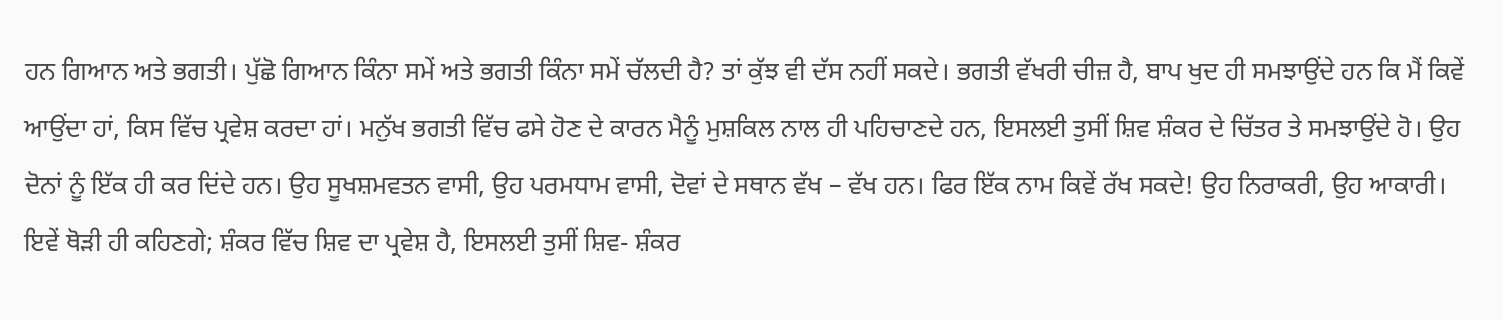ਹਨ ਗਿਆਨ ਅਤੇ ਭਗਤੀ। ਪੁੱਛੋ ਗਿਆਨ ਕਿੰਨਾ ਸਮੇਂ ਅਤੇ ਭਗਤੀ ਕਿੰਨਾ ਸਮੇਂ ਚੱਲਦੀ ਹੈ? ਤਾਂ ਕੁੱਝ ਵੀ ਦੱਸ ਨਹੀਂ ਸਕਦੇ। ਭਗਤੀ ਵੱਖਰੀ ਚੀਜ਼ ਹੈ, ਬਾਪ ਖੁਦ ਹੀ ਸਮਝਾਉਂਦੇ ਹਨ ਕਿ ਮੈਂ ਕਿਵੇਂ ਆਉਂਦਾ ਹਾਂ, ਕਿਸ ਵਿੱਚ ਪ੍ਰਵੇਸ਼ ਕਰਦਾ ਹਾਂ। ਮਨੁੱਖ ਭਗਤੀ ਵਿੱਚ ਫਸੇ ਹੋਣ ਦੇ ਕਾਰਨ ਮੈਨੂੰ ਮੁਸ਼ਕਿਲ ਨਾਲ ਹੀ ਪਹਿਚਾਣਦੇ ਹਨ, ਇਸਲਈ ਤੁਸੀਂ ਸ਼ਿਵ ਸ਼ੰਕਰ ਦੇ ਚਿੱਤਰ ਤੇ ਸਮਝਾਉਂਦੇ ਹੋ। ਉਹ ਦੋਨਾਂ ਨੂੰ ਇੱਕ ਹੀ ਕਰ ਦਿਂਦੇ ਹਨ। ਉਹ ਸੂਖਸ਼ਮਵਤਨ ਵਾਸੀ, ਉਹ ਪਰਮਧਾਮ ਵਾਸੀ, ਦੋਵਾਂ ਦੇ ਸਥਾਨ ਵੱਖ – ਵੱਖ ਹਨ। ਫਿਰ ਇੱਕ ਨਾਮ ਕਿਵੇਂ ਰੱਖ ਸਕਦੇ! ਉਹ ਨਿਰਾਕਰੀ, ਉਹ ਆਕਾਰੀ। ਇਵੇਂ ਥੋੜੀ ਹੀ ਕਹਿਣਗੇ; ਸ਼ੰਕਰ ਵਿੱਚ ਸ਼ਿਵ ਦਾ ਪ੍ਰਵੇਸ਼ ਹੈ, ਇਸਲਈ ਤੁਸੀਂ ਸ਼ਿਵ- ਸ਼ੰਕਰ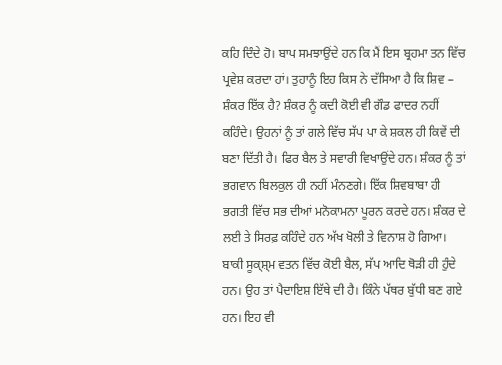ਕਹਿ ਦਿੰਦੇ ਹੋ। ਬਾਪ ਸਮਝਾਉਂਦੇ ਹਨ ਕਿ ਮੈਂ ਇਸ ਬ੍ਰਹਮਾ ਤਨ ਵਿੱਚ ਪ੍ਰਵੇਸ਼ ਕਰਦਾ ਹਾਂ। ਤੁਹਾਨੂੰ ਇਹ ਕਿਸ ਨੇ ਦੱਸਿਆ ਹੈ ਕਿ ਸ਼ਿਵ – ਸ਼ੰਕਰ ਇੱਕ ਹੈ? ਸ਼ੰਕਰ ਨੂੰ ਕਦੀ ਕੋਈ ਵੀ ਗੌਡ ਫਾਦਰ ਨਹੀਂ ਕਹਿੰਦੇ। ਉਹਨਾਂ ਨੂੰ ਤਾਂ ਗਲੇ ਵਿੱਚ ਸੱਪ ਪਾ ਕੇ ਸ਼ਕਲ ਹੀ ਕਿਵੇਂ ਦੀ ਬਣਾ ਦਿੱਤੀ ਹੈ। ਫਿਰ ਬੈਲ ਤੇ ਸਵਾਰੀ ਵਿਖਾਉਂਦੇ ਹਨ। ਸ਼ੰਕਰ ਨੂੰ ਤਾਂ ਭਗਵਾਨ ਬਿਲਕੁਲ ਹੀ ਨਹੀਂ ਮੰਨਣਗੇ। ਇੱਕ ਸ਼ਿਵਬਾਬਾ ਹੀ ਭਗਤੀ ਵਿੱਚ ਸਭ ਦੀਆਂ ਮਨੋਕਾਮਨਾ ਪੂਰਨ ਕਰਦੇ ਹਨ। ਸ਼ੰਕਰ ਦੇ ਲਈ ਤੇ ਸਿਰਫ਼ ਕਹਿੰਦੇ ਹਨ ਅੱਖ ਖੋਲੀ ਤੇ ਵਿਨਾਸ਼ ਹੋ ਗਿਆ। ਬਾਕੀ ਸੂਕ੍ਸ਼੍ਮ ਵਤਨ ਵਿੱਚ ਕੋਈ ਬੈਲ, ਸੱਪ ਆਦਿ ਥੋੜੀ ਹੀ ਹੁੰਦੇ ਹਨ। ਉਹ ਤਾਂ ਪੈਦਾਇਸ਼ ਇੱਥੇ ਦੀ ਹੈ। ਕਿੰਨੇ ਪੱਥਰ ਬੁੱਧੀ ਬਣ ਗਏ ਹਨ। ਇਹ ਵੀ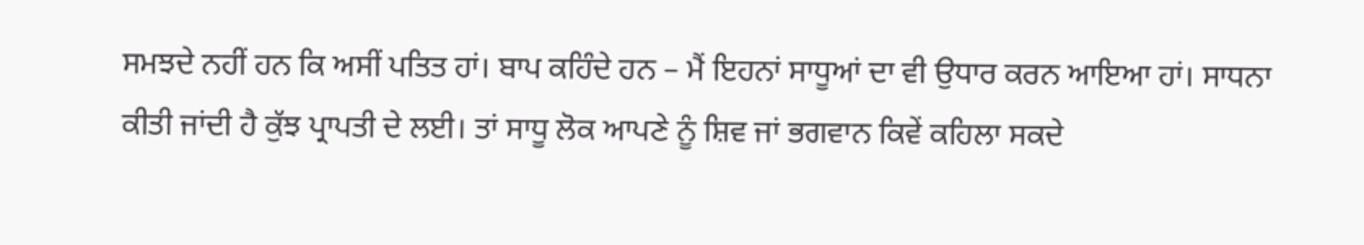ਸਮਝਦੇ ਨਹੀਂ ਹਨ ਕਿ ਅਸੀਂ ਪਤਿਤ ਹਾਂ। ਬਾਪ ਕਹਿੰਦੇ ਹਨ – ਮੈਂ ਇਹਨਾਂ ਸਾਧੂਆਂ ਦਾ ਵੀ ਉਧਾਰ ਕਰਨ ਆਇਆ ਹਾਂ। ਸਾਧਨਾ ਕੀਤੀ ਜਾਂਦੀ ਹੈ ਕੁੱਝ ਪ੍ਰਾਪਤੀ ਦੇ ਲਈ। ਤਾਂ ਸਾਧੂ ਲੋਕ ਆਪਣੇ ਨੂੰ ਸ਼ਿਵ ਜਾਂ ਭਗਵਾਨ ਕਿਵੇਂ ਕਹਿਲਾ ਸਕਦੇ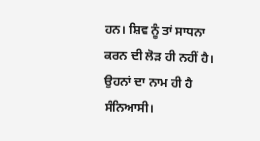ਹਨ। ਸ਼ਿਵ ਨੂੰ ਤਾਂ ਸਾਧਨਾ ਕਰਨ ਦੀ ਲੋੜ ਹੀ ਨਹੀਂ ਹੈ। ਉਹਨਾਂ ਦਾ ਨਾਮ ਹੀ ਹੈ ਸੰਨਿਆਸੀ।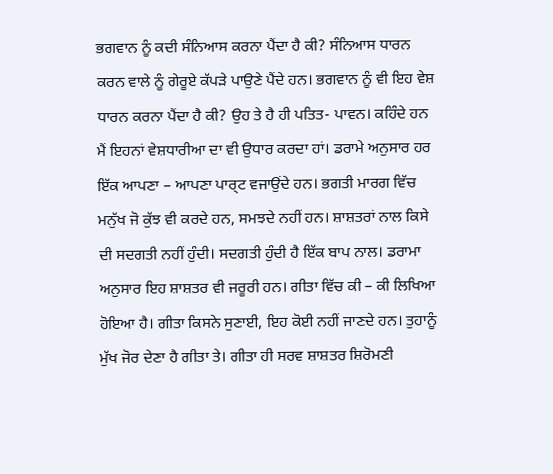ਭਗਵਾਨ ਨੂੰ ਕਦੀ ਸੰਨਿਆਸ ਕਰਨਾ ਪੈਂਦਾ ਹੈ ਕੀ? ਸੰਨਿਆਸ ਧਾਰਨ ਕਰਨ ਵਾਲੇ ਨੂੰ ਗੇਰੂਏ ਕੱਪੜੇ ਪਾਉਣੇ ਪੈਂਦੇ ਹਨ। ਭਗਵਾਨ ਨੂੰ ਵੀ ਇਹ ਵੇਸ਼ ਧਾਰਨ ਕਰਨਾ ਪੈਂਦਾ ਹੈ ਕੀ? ਉਹ ਤੇ ਹੈ ਹੀ ਪਤਿਤ- ਪਾਵਨ। ਕਹਿੰਦੇ ਹਨ ਮੈਂ ਇਹਨਾਂ ਵੇਸ਼ਧਾਰੀਆ ਦਾ ਵੀ ਉਧਾਰ ਕਰਦਾ ਹਾਂ। ਡਰਾਮੇ ਅਨੁਸਾਰ ਹਰ ਇੱਕ ਆਪਣਾ – ਆਪਣਾ ਪਾਰ੍ਟ ਵਜਾਉਂਦੇ ਹਨ। ਭਗਤੀ ਮਾਰਗ ਵਿੱਚ ਮਨੁੱਖ ਜੋ ਕੁੱਝ ਵੀ ਕਰਦੇ ਹਨ, ਸਮਝਦੇ ਨਹੀਂ ਹਨ। ਸ਼ਾਸ਼ਤਰਾਂ ਨਾਲ ਕਿਸੇ ਦੀ ਸਦਗਤੀ ਨਹੀਂ ਹੁੰਦੀ। ਸਦਗਤੀ ਹੁੰਦੀ ਹੈ ਇੱਕ ਬਾਪ ਨਾਲ। ਡਰਾਮਾ ਅਨੁਸਾਰ ਇਹ ਸ਼ਾਸ਼ਤਰ ਵੀ ਜਰੂਰੀ ਹਨ। ਗੀਤਾ ਵਿੱਚ ਕੀ – ਕੀ ਲਿਖਿਆ ਹੋਇਆ ਹੈ। ਗੀਤਾ ਕਿਸਨੇ ਸੁਣਾਈ, ਇਹ ਕੋਈ ਨਹੀਂ ਜਾਣਦੇ ਹਨ। ਤੁਹਾਨੂੰ ਮੁੱਖ ਜੋਰ ਦੇਣਾ ਹੈ ਗੀਤਾ ਤੇ। ਗੀਤਾ ਹੀ ਸਰਵ ਸ਼ਾਸ਼ਤਰ ਸ਼ਿਰੋਮਣੀ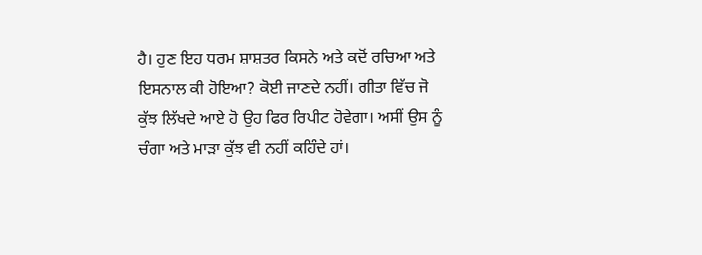ਹੈ। ਹੁਣ ਇਹ ਧਰਮ ਸ਼ਾਸ਼ਤਰ ਕਿਸਨੇ ਅਤੇ ਕਦੋਂ ਰਚਿਆ ਅਤੇ ਇਸਨਾਲ ਕੀ ਹੋਇਆ? ਕੋਈ ਜਾਣਦੇ ਨਹੀਂ। ਗੀਤਾ ਵਿੱਚ ਜੋ ਕੁੱਝ ਲਿੱਖਦੇ ਆਏ ਹੋ ਉਹ ਫਿਰ ਰਿਪੀਟ ਹੋਵੇਗਾ। ਅਸੀਂ ਉਸ ਨੂੰ ਚੰਗਾ ਅਤੇ ਮਾੜਾ ਕੁੱਝ ਵੀ ਨਹੀਂ ਕਹਿੰਦੇ ਹਾਂ।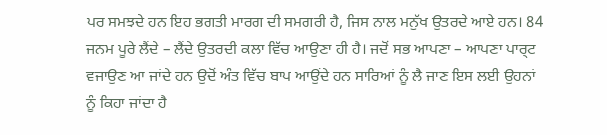ਪਰ ਸਮਝਦੇ ਹਨ ਇਹ ਭਗਤੀ ਮਾਰਗ ਦੀ ਸਮਗਰੀ ਹੈ, ਜਿਸ ਨਾਲ ਮਨੁੱਖ ਉਤਰਦੇ ਆਏ ਹਨ। 84 ਜਨਮ ਪੂਰੇ ਲੈਂਦੇ – ਲੈਂਦੇ ਉਤਰਦੀ ਕਲਾ ਵਿੱਚ ਆਉਣਾ ਹੀ ਹੈ। ਜਦੋਂ ਸਭ ਆਪਣਾ – ਆਪਣਾ ਪਾਰ੍ਟ ਵਜਾਉਣ ਆ ਜਾਂਦੇ ਹਨ ਉਦੋਂ ਅੰਤ ਵਿੱਚ ਬਾਪ ਆਉਂਦੇ ਹਨ ਸਾਰਿਆਂ ਨੂੰ ਲੈ ਜਾਣ ਇਸ ਲਈ ਉਹਨਾਂ ਨੂੰ ਕਿਹਾ ਜਾਂਦਾ ਹੈ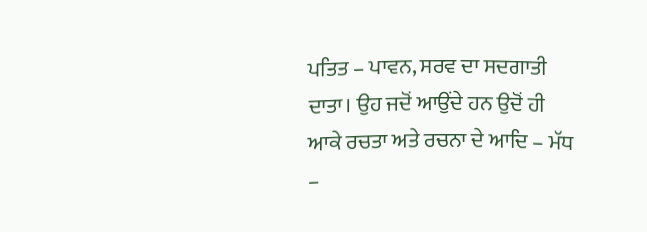ਪਤਿਤ – ਪਾਵਨ, ਸਰਵ ਦਾ ਸਦਗਾਤੀ ਦਾਤਾ। ਉਹ ਜਦੋਂ ਆਉਂਦੇ ਹਨ ਉਦੋਂ ਹੀ ਆਕੇ ਰਚਤਾ ਅਤੇ ਰਚਨਾ ਦੇ ਆਦਿ – ਮੱਧ –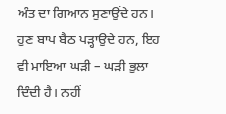ਅੰਤ ਦਾ ਗਿਆਨ ਸੁਣਾਉਂਦੇ ਹਨ। ਹੁਣ ਬਾਪ ਬੈਠ ਪੜ੍ਹਾਉਦੇ ਹਨ, ਇਹ ਵੀ ਮਾਇਆ ਘੜੀ – ਘੜੀ ਭੁਲਾ ਦਿੰਦੀ ਹੈ। ਨਹੀਂ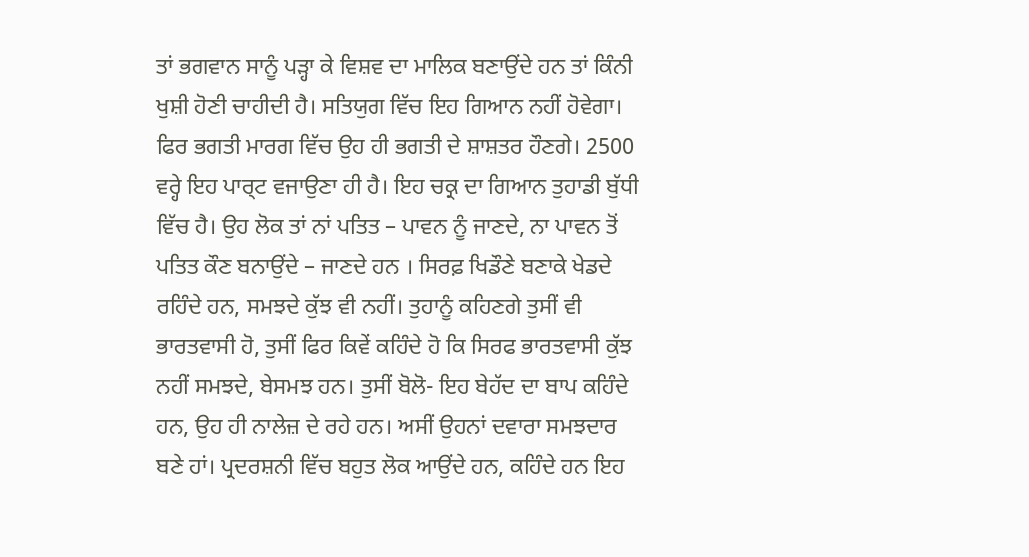ਤਾਂ ਭਗਵਾਨ ਸਾਨੂੰ ਪੜ੍ਹਾ ਕੇ ਵਿਸ਼ਵ ਦਾ ਮਾਲਿਕ ਬਣਾਉਂਦੇ ਹਨ ਤਾਂ ਕਿੰਨੀ ਖੁਸ਼ੀ ਹੋਣੀ ਚਾਹੀਦੀ ਹੈ। ਸਤਿਯੁਗ ਵਿੱਚ ਇਹ ਗਿਆਨ ਨਹੀਂ ਹੋਵੇਗਾ। ਫਿਰ ਭਗਤੀ ਮਾਰਗ ਵਿੱਚ ਉਹ ਹੀ ਭਗਤੀ ਦੇ ਸ਼ਾਸ਼ਤਰ ਹੌਣਗੇ। 2500 ਵਰ੍ਹੇ ਇਹ ਪਾਰ੍ਟ ਵਜਾਉਣਾ ਹੀ ਹੈ। ਇਹ ਚਕ੍ਰ ਦਾ ਗਿਆਨ ਤੁਹਾਡੀ ਬੁੱਧੀ ਵਿੱਚ ਹੈ। ਉਹ ਲੋਕ ਤਾਂ ਨਾਂ ਪਤਿਤ – ਪਾਵਨ ਨੂੰ ਜਾਣਦੇ, ਨਾ ਪਾਵਨ ਤੋਂ ਪਤਿਤ ਕੌਣ ਬਨਾਉਂਦੇ – ਜਾਣਦੇ ਹਨ । ਸਿਰਫ਼ ਖਿਡੌਣੇ ਬਣਾਕੇ ਖੇਡਦੇ ਰਹਿੰਦੇ ਹਨ, ਸਮਝਦੇ ਕੁੱਝ ਵੀ ਨਹੀਂ। ਤੁਹਾਨੂੰ ਕਹਿਣਗੇ ਤੁਸੀਂ ਵੀ ਭਾਰਤਵਾਸੀ ਹੋ, ਤੁਸੀਂ ਫਿਰ ਕਿਵੇਂ ਕਹਿੰਦੇ ਹੋ ਕਿ ਸਿਰਫ ਭਾਰਤਵਾਸੀ ਕੁੱਝ ਨਹੀਂ ਸਮਝਦੇ, ਬੇਸਮਝ ਹਨ। ਤੁਸੀਂ ਬੋਲੋ- ਇਹ ਬੇਹੱਦ ਦਾ ਬਾਪ ਕਹਿੰਦੇ ਹਨ, ਉਹ ਹੀ ਨਾਲੇਜ਼ ਦੇ ਰਹੇ ਹਨ। ਅਸੀਂ ਉਹਨਾਂ ਦਵਾਰਾ ਸਮਝਦਾਰ ਬਣੇ ਹਾਂ। ਪ੍ਰਦਰਸ਼ਨੀ ਵਿੱਚ ਬਹੁਤ ਲੋਕ ਆਉਂਦੇ ਹਨ, ਕਹਿੰਦੇ ਹਨ ਇਹ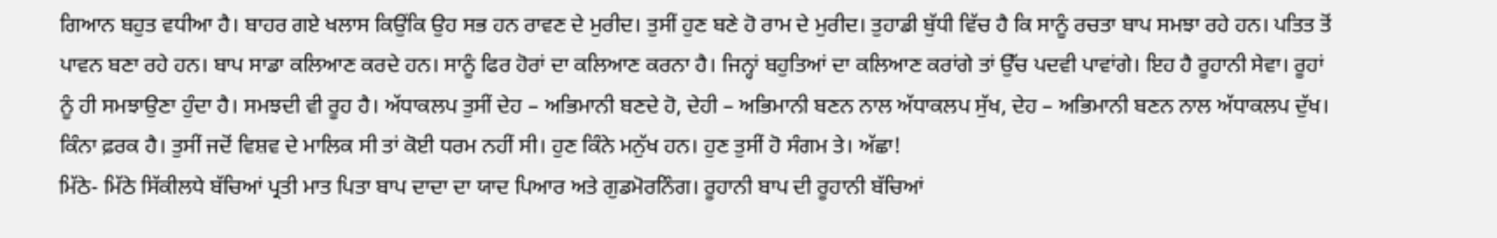ਗਿਆਨ ਬਹੁਤ ਵਧੀਆ ਹੈ। ਬਾਹਰ ਗਏ ਖਲਾਸ ਕਿਉਂਕਿ ਉਹ ਸਭ ਹਨ ਰਾਵਣ ਦੇ ਮੁਰੀਦ। ਤੁਸੀਂ ਹੁਣ ਬਣੇ ਹੋ ਰਾਮ ਦੇ ਮੁਰੀਦ। ਤੁਹਾਡੀ ਬੁੱਧੀ ਵਿੱਚ ਹੈ ਕਿ ਸਾਨੂੰ ਰਚਤਾ ਬਾਪ ਸਮਝਾ ਰਹੇ ਹਨ। ਪਤਿਤ ਤੋਂ ਪਾਵਨ ਬਣਾ ਰਹੇ ਹਨ। ਬਾਪ ਸਾਡਾ ਕਲਿਆਣ ਕਰਦੇ ਹਨ। ਸਾਨੂੰ ਫਿਰ ਹੋਰਾਂ ਦਾ ਕਲਿਆਣ ਕਰਨਾ ਹੈ। ਜਿਨ੍ਹਾਂ ਬਹੁਤਿਆਂ ਦਾ ਕਲਿਆਣ ਕਰਾਂਗੇ ਤਾਂ ਉੱਚ ਪਦਵੀ ਪਾਵਾਂਗੇ। ਇਹ ਹੈ ਰੂਹਾਨੀ ਸੇਵਾ। ਰੂਹਾਂ ਨੂੰ ਹੀ ਸਮਝਾਉਣਾ ਹੁੰਦਾ ਹੈ। ਸਮਝਦੀ ਵੀ ਰੂਹ ਹੈ। ਅੱਧਾਕਲਪ ਤੁਸੀਂ ਦੇਹ – ਅਭਿਮਾਨੀ ਬਣਦੇ ਹੋ, ਦੇਹੀ – ਅਭਿਮਾਨੀ ਬਣਨ ਨਾਲ ਅੱਧਾਕਲਪ ਸੁੱਖ, ਦੇਹ – ਅਭਿਮਾਨੀ ਬਣਨ ਨਾਲ ਅੱਧਾਕਲਪ ਦੁੱਖ। ਕਿੰਨਾ ਫ਼ਰਕ ਹੈ। ਤੁਸੀਂ ਜਦੋਂ ਵਿਸ਼ਵ ਦੇ ਮਾਲਿਕ ਸੀ ਤਾਂ ਕੋਈ ਧਰਮ ਨਹੀਂ ਸੀ। ਹੁਣ ਕਿੰਨੇ ਮਨੁੱਖ ਹਨ। ਹੁਣ ਤੁਸੀਂ ਹੋ ਸੰਗਮ ਤੇ। ਅੱਛਾ!
ਮਿੱਠੇ- ਮਿੱਠੇ ਸਿੱਕੀਲਧੇ ਬੱਚਿਆਂ ਪ੍ਰਤੀ ਮਾਤ ਪਿਤਾ ਬਾਪ ਦਾਦਾ ਦਾ ਯਾਦ ਪਿਆਰ ਅਤੇ ਗੁਡਮੋਰਨਿੰਗ। ਰੂਹਾਨੀ ਬਾਪ ਦੀ ਰੂਹਾਨੀ ਬੱਚਿਆਂ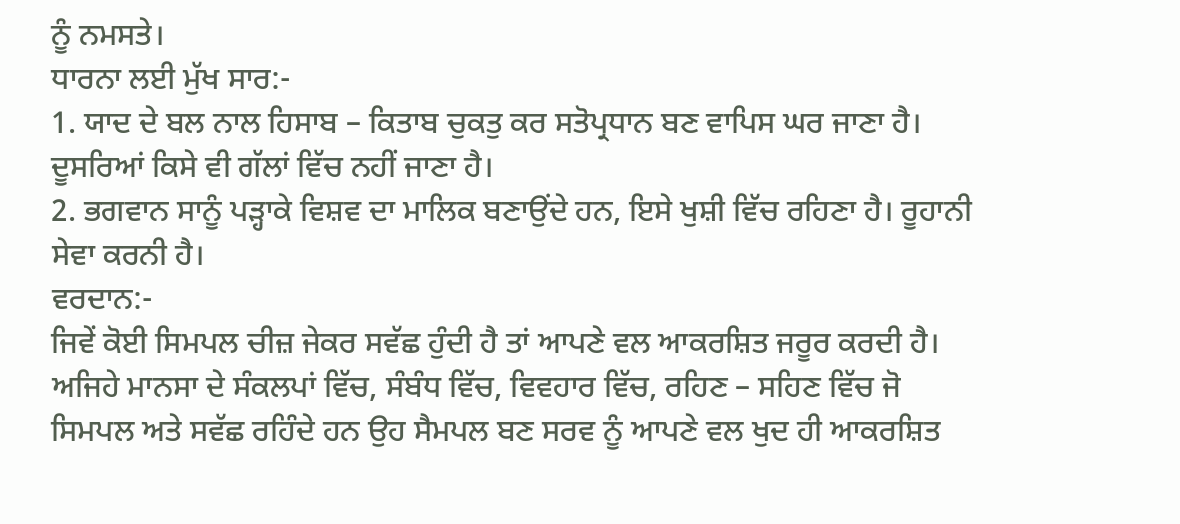ਨੂੰ ਨਮਸਤੇ।
ਧਾਰਨਾ ਲਈ ਮੁੱਖ ਸਾਰ:-
1. ਯਾਦ ਦੇ ਬਲ ਨਾਲ ਹਿਸਾਬ – ਕਿਤਾਬ ਚੁਕਤੁ ਕਰ ਸਤੋਪ੍ਰਧਾਨ ਬਣ ਵਾਪਿਸ ਘਰ ਜਾਣਾ ਹੈ। ਦੂਸਰਿਆਂ ਕਿਸੇ ਵੀ ਗੱਲਾਂ ਵਿੱਚ ਨਹੀਂ ਜਾਣਾ ਹੈ।
2. ਭਗਵਾਨ ਸਾਨੂੰ ਪੜ੍ਹਾਕੇ ਵਿਸ਼ਵ ਦਾ ਮਾਲਿਕ ਬਣਾਉਂਦੇ ਹਨ, ਇਸੇ ਖੁਸ਼ੀ ਵਿੱਚ ਰਹਿਣਾ ਹੈ। ਰੂਹਾਨੀ ਸੇਵਾ ਕਰਨੀ ਹੈ।
ਵਰਦਾਨ:-
ਜਿਵੇਂ ਕੋਈ ਸਿਮਪਲ ਚੀਜ਼ ਜੇਕਰ ਸਵੱਛ ਹੁੰਦੀ ਹੈ ਤਾਂ ਆਪਣੇ ਵਲ ਆਕਰਸ਼ਿਤ ਜਰੂਰ ਕਰਦੀ ਹੈ। ਅਜਿਹੇ ਮਾਨਸਾ ਦੇ ਸੰਕਲਪਾਂ ਵਿੱਚ, ਸੰਬੰਧ ਵਿੱਚ, ਵਿਵਹਾਰ ਵਿੱਚ, ਰਹਿਣ – ਸਹਿਣ ਵਿੱਚ ਜੋ ਸਿਮਪਲ ਅਤੇ ਸਵੱਛ ਰਹਿੰਦੇ ਹਨ ਉਹ ਸੈਮਪਲ ਬਣ ਸਰਵ ਨੂੰ ਆਪਣੇ ਵਲ ਖੁਦ ਹੀ ਆਕਰਸ਼ਿਤ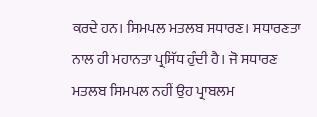ਕਰਦੇ ਹਨ। ਸਿਮਪਲ ਮਤਲਬ ਸਧਾਰਣ। ਸਧਾਰਣਤਾ ਨਾਲ ਹੀ ਮਹਾਨਤਾ ਪ੍ਰਸਿੱਧ ਹੁੰਦੀ ਹੈ। ਜੋ ਸਧਾਰਣ ਮਤਲਬ ਸਿਮਪਲ ਨਹੀਂ ਉਹ ਪ੍ਰਾਬਲਮ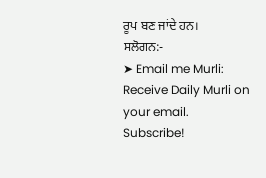ਰੂਪ ਬਣ ਜਾਂਦੇ ਹਨ।
ਸਲੋਗਨ:-
➤ Email me Murli: Receive Daily Murli on your email. Subscribe!